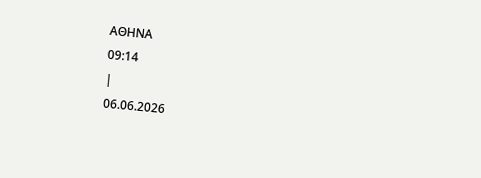ΑΘΗΝΑ
09:14
|
06.06.2026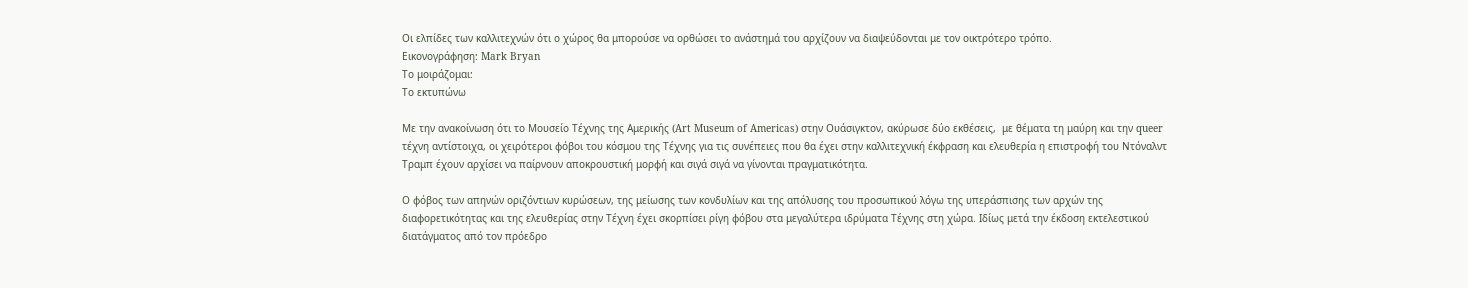Οι ελπίδες των καλλιτεχνών ότι ο χώρος θα μπορούσε να ορθώσει το ανάστημά του αρχίζουν να διαψεύδονται με τον οικτρότερο τρόπο.
Εικονογράφηση: Mark Bryan
Το μοιράζομαι:
Το εκτυπώνω

Με την ανακοίνωση ότι το Μουσείο Τέχνης της Αμερικής (Art Museum of Americas) στην Ουάσιγκτον, ακύρωσε δύο εκθέσεις,  με θέματα τη μαύρη και την queer τέχνη αντίστοιχα, οι χειρότεροι φόβοι του κόσμου της Τέχνης για τις συνέπειες που θα έχει στην καλλιτεχνική έκφραση και ελευθερία η επιστροφή του Ντόναλντ Τραμπ έχουν αρχίσει να παίρνουν αποκρουστική μορφή και σιγά σιγά να γίνονται πραγματικότητα.

Ο φόβος των απηνών οριζόντιων κυρώσεων, της μείωσης των κονδυλίων και της απόλυσης του προσωπικού λόγω της υπεράσπισης των αρχών της διαφορετικότητας και της ελευθερίας στην Τέχνη έχει σκορπίσει ρίγη φόβου στα μεγαλύτερα ιδρύματα Τέχνης στη χώρα. Ιδίως μετά την έκδοση εκτελεστικού διατάγματος από τον πρόεδρο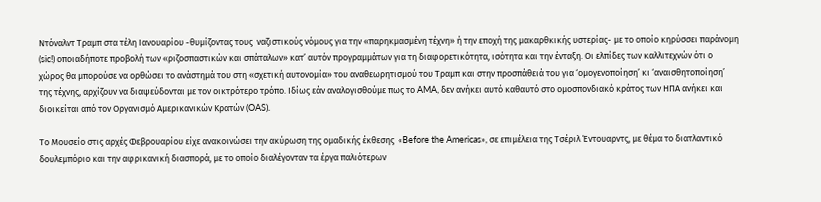Ντόναλντ Τραμπ στα τέλη Ιανουαρίου -θυμίζοντας τους  ναζιστικούς νόμους για την «παρηκμασμένη τέχνη» ή την εποχή της μακαρθκικής υστερίας- με το οποίο κηρύσσει παράνομη (sic!) οποιαδήποτε προβολή των «ριζοσπαστικών και σπάταλων» κατ’ αυτόν προγραμμάτων για τη διαφορετικότητα, ισότητα και την ένταξη. Οι ελπίδες των καλλιτεχνών ότι ο χώρος θα μπορούσε να ορθώσει το ανάστημά του στη «σχετική αυτονομία» του αναθεωρητισμού του Τραμπ και στην προσπάθειά του για ‘ομογενοποίηση’ κι ‘αναισθητοποίηση’ της τέχνης, αρχίζουν να διαψεύδονται με τον οικτρότερο τρόπο. Ιδίως εάν αναλογισθούμε πως το AMA, δεν ανήκει αυτό καθαυτό στο ομοσπονδιακό κράτος των ΗΠΑ ανήκει και διοικείται από τον Οργανισμό Αμερικανικών Κρατών (OAS).

Το Μουσείο στις αρχές Φεβρουαρίου είχε ανακοινώσει την ακύρωση της ομαδικής έκθεσης  «Before the Americas», σε επιμέλεια της Τσέριλ Έντουαρντς, με θέμα το διατλαντικό δουλεμπόριο και την αφρικανική διασπορά, με το οποίο διαλέγονταν τα έργα παλιότερων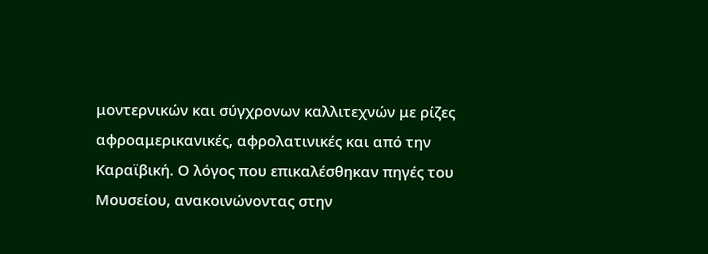μοντερνικών και σύγχρονων καλλιτεχνών με ρίζες αφροαμερικανικές, αφρολατινικές και από την Καραϊβική. Ο λόγος που επικαλέσθηκαν πηγές του Μουσείου, ανακοινώνοντας στην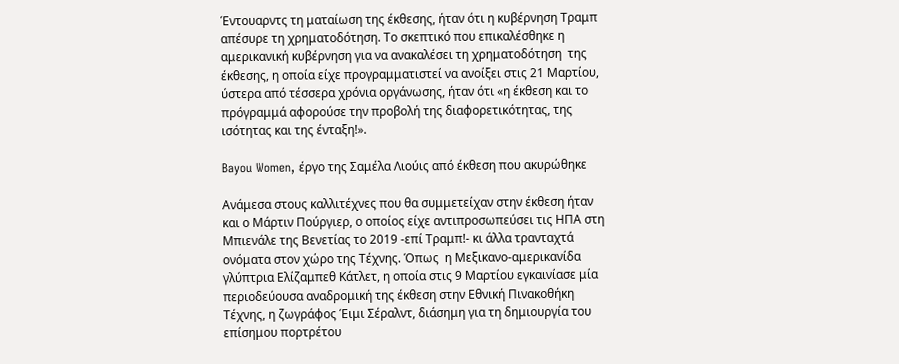Έντουαρντς τη ματαίωση της έκθεσης, ήταν ότι η κυβέρνηση Τραμπ απέσυρε τη χρηματοδότηση. Το σκεπτικό που επικαλέσθηκε η αμερικανική κυβέρνηση για να ανακαλέσει τη χρηματοδότηση  της έκθεσης, η οποία είχε προγραμματιστεί να ανοίξει στις 21 Μαρτίου, ύστερα από τέσσερα χρόνια οργάνωσης, ήταν ότι «η έκθεση και το πρόγραμμά αφορούσε την προβολή της διαφορετικότητας, της ισότητας και της ένταξη!».

Bayou Women, έργο της Σαμέλα Λιούις από έκθεση που ακυρώθηκε

Ανάμεσα στους καλλιτέχνες που θα συμμετείχαν στην έκθεση ήταν και ο Μάρτιν Πούργιερ, ο οποίος είχε αντιπροσωπεύσει τις ΗΠΑ στη Μπιενάλε της Βενετίας το 2019 -επί Τραμπ!- κι άλλα τρανταχτά ονόματα στον χώρο της Τέχνης. Όπως  η Μεξικανο-αμερικανίδα γλύπτρια Ελίζαμπεθ Κάτλετ, η οποία στις 9 Μαρτίου εγκαινίασε μία περιοδεύουσα αναδρομική της έκθεση στην Εθνική Πινακοθήκη Τέχνης, η ζωγράφος Έιμι Σέραλντ, διάσημη για τη δημιουργία του επίσημου πορτρέτου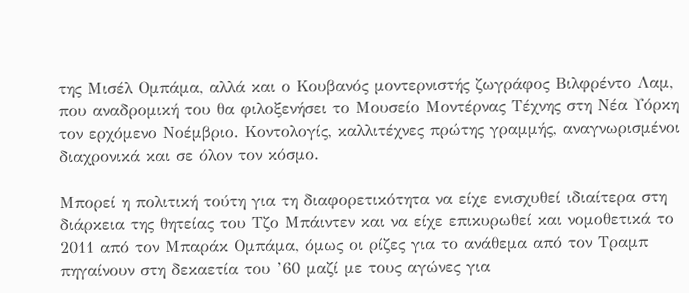της Μισέλ Ομπάμα, αλλά και ο Κουβανός μοντερνιστής ζωγράφος Βιλφρέντο Λαμ, που αναδρομική του θα φιλοξενήσει το Μουσείο Μοντέρνας Τέχνης στη Νέα Υόρκη τον ερχόμενο Νοέμβριο. Κοντολογίς, καλλιτέχνες πρώτης γραμμής, αναγνωρισμένοι διαχρονικά και σε όλον τον κόσμο.

Μπορεί η πολιτική τούτη για τη διαφορετικότητα να είχε ενισχυθεί ιδιαίτερα στη διάρκεια της θητείας του Τζο Μπάιντεν και να είχε επικυρωθεί και νομοθετικά το 2011 από τον Μπαράκ Ομπάμα, όμως οι ρίζες για το ανάθεμα από τον Τραμπ πηγαίνουν στη δεκαετία του ’60 μαζί με τους αγώνες για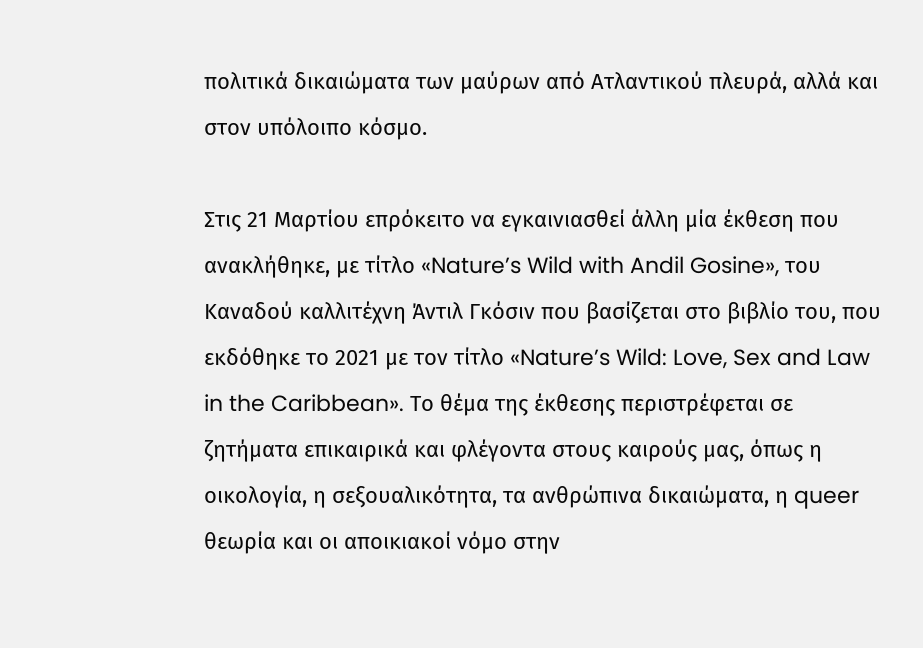πολιτικά δικαιώματα των μαύρων από Ατλαντικού πλευρά, αλλά και στον υπόλοιπο κόσμο.

Στις 21 Μαρτίου επρόκειτο να εγκαινιασθεί άλλη μία έκθεση που ανακλήθηκε, με τίτλο «Nature’s Wild with Andil Gosine», του Καναδού καλλιτέχνη Άντιλ Γκόσιν που βασίζεται στο βιβλίο του, που εκδόθηκε το 2021 με τον τίτλο «Nature’s Wild: Love, Sex and Law in the Caribbean». Το θέμα της έκθεσης περιστρέφεται σε ζητήματα επικαιρικά και φλέγοντα στους καιρούς μας, όπως η οικολογία, η σεξουαλικότητα, τα ανθρώπινα δικαιώματα, η queer θεωρία και οι αποικιακοί νόμο στην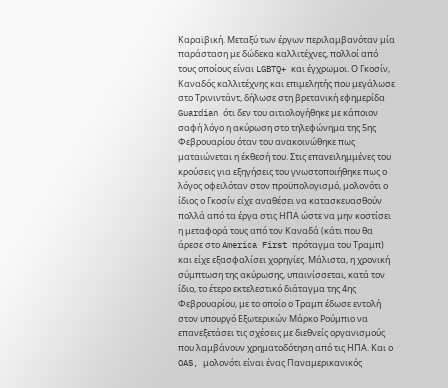Καραϊβική. Μεταξύ των έργων περιλαμβανόταν μία παράσταση με δώδεκα καλλιτέχνες, πολλοί από τους οποίους είναι LGBTQ+ και έγχρωμοι. Ο Γκοσίν, Καναδός καλλιτέχνης και επιμελητής που μεγάλωσε στο Τρινιντάντ, δήλωσε στη βρετανική εφημερίδα Guardian ότι δεν του αιτιολογήθηκε με κάποιον σαφή λόγο η ακύρωση στο τηλεφώνημα της 5ης Φεβρουαρίου όταν του ανακοινώθηκε πως ματαιώνεται η έκθεσή του. Στις επανειλημμένες του κρούσεις για εξηγήσεις του γνωστοποιήθηκε πως ο λόγος οφειλόταν στον προϋπολογισμό, μολονότι ο ίδιος ο Γκοσίν είχε αναθέσει να κατασκευασθούν πολλά από τα έργα στις ΗΠΑ ώστε να μην κοστίσει η μεταφορά τους από τον Καναδά (κάτι που θα άρεσε στο America First πρόταγμα του Τραμπ) και είχε εξασφαλίσει χορηγίες. Μάλιστα, η χρονική σύμπτωση της ακύρωσης, υπαινίσσεται, κατά τον ίδιο, το έτερο εκτελεστικό διάταγμα της 4ης Φεβρουαρίου, με το οποίο ο Τραμπ έδωσε εντολή στον υπουργό Εξωτερικών Μάρκο Ρούμπιο να επανεξετάσει τις σχέσεις με διεθνείς οργανισμούς που λαμβάνουν χρηματοδότηση από τις ΗΠΑ. Και ο OAS, μολονότι είναι ένας Παναμερικανικός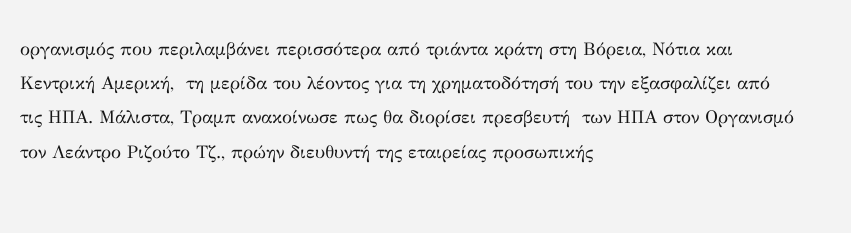οργανισμός που περιλαμβάνει περισσότερα από τριάντα κράτη στη Βόρεια, Νότια και Κεντρική Αμερική,  τη μερίδα του λέοντος για τη χρηματοδότησή του την εξασφαλίζει από τις ΗΠΑ. Μάλιστα, Τραμπ ανακοίνωσε πως θα διορίσει πρεσβευτή  των ΗΠΑ στον Οργανισμό τον Λεάντρο Ριζούτο Τζ., πρώην διευθυντή της εταιρείας προσωπικής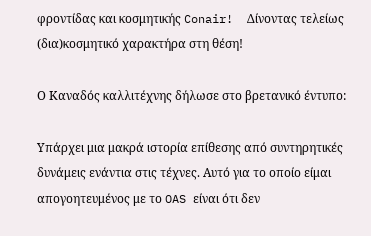φροντίδας και κοσμητικής Conair!  Δίνοντας τελείως (δια)κοσμητικό χαρακτήρα στη θέση!

Ο Καναδός καλλιτέχνης δήλωσε στο βρετανικό έντυπο:

Υπάρχει μια μακρά ιστορία επίθεσης από συντηρητικές δυνάμεις ενάντια στις τέχνες. Αυτό για το οποίο είμαι απογοητευμένος με το OAS είναι ότι δεν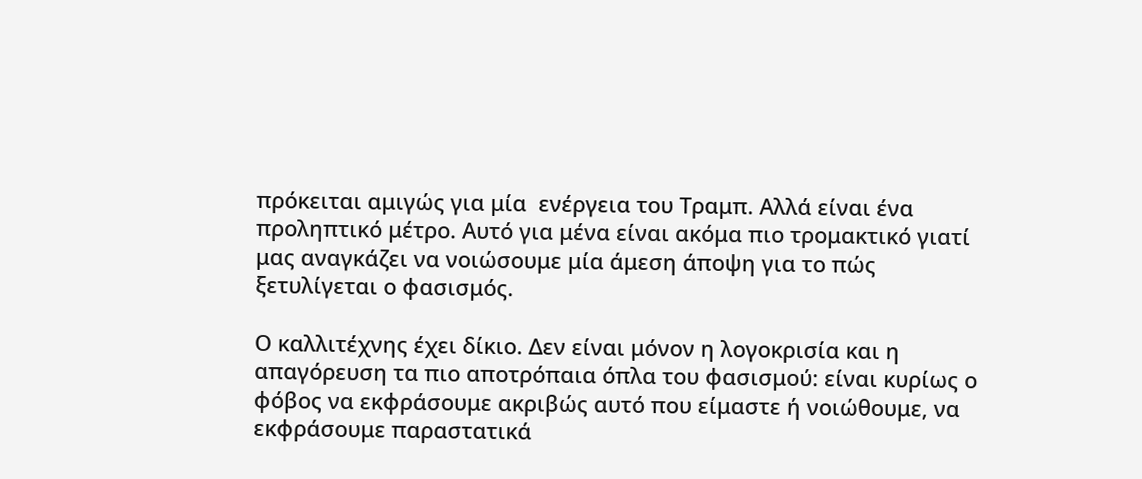πρόκειται αμιγώς για μία  ενέργεια του Τραμπ. Αλλά είναι ένα προληπτικό μέτρο. Αυτό για μένα είναι ακόμα πιο τρομακτικό γιατί μας αναγκάζει να νοιώσουμε μία άμεση άποψη για το πώς ξετυλίγεται ο φασισμός.

Ο καλλιτέχνης έχει δίκιο. Δεν είναι μόνον η λογοκρισία και η απαγόρευση τα πιο αποτρόπαια όπλα του φασισμού: είναι κυρίως ο φόβος να εκφράσουμε ακριβώς αυτό που είμαστε ή νοιώθουμε, να εκφράσουμε παραστατικά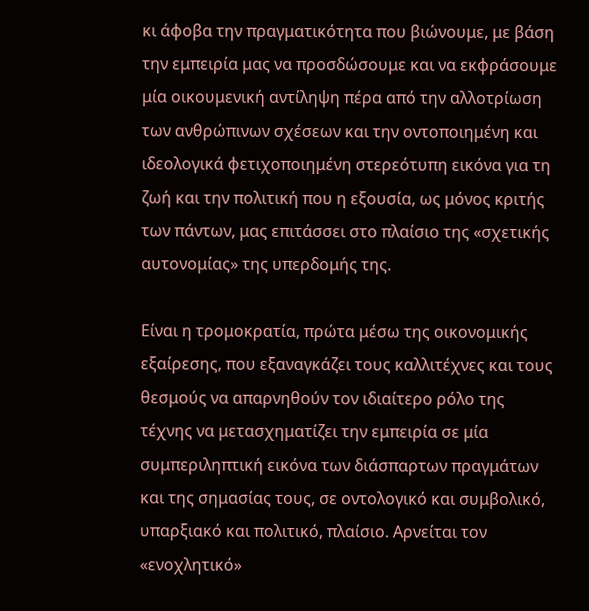κι άφοβα την πραγματικότητα που βιώνουμε, με βάση την εμπειρία μας να προσδώσουμε και να εκφράσουμε μία οικουμενική αντίληψη πέρα από την αλλοτρίωση των ανθρώπινων σχέσεων και την οντοποιημένη και ιδεολογικά φετιχοποιημένη στερεότυπη εικόνα για τη ζωή και την πολιτική που η εξουσία, ως μόνος κριτής των πάντων, μας επιτάσσει στο πλαίσιο της «σχετικής αυτονομίας» της υπερδομής της.

Είναι η τρομοκρατία, πρώτα μέσω της οικονομικής εξαίρεσης, που εξαναγκάζει τους καλλιτέχνες και τους θεσμούς να απαρνηθούν τον ιδιαίτερο ρόλο της τέχνης να μετασχηματίζει την εμπειρία σε μία συμπεριληπτική εικόνα των διάσπαρτων πραγμάτων και της σημασίας τους, σε οντολογικό και συμβολικό, υπαρξιακό και πολιτικό, πλαίσιο. Αρνείται τον «ενοχλητικό»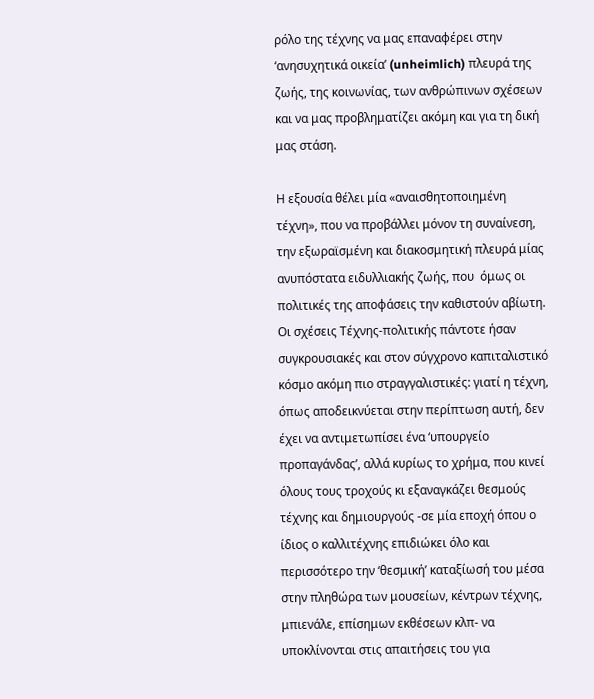ρόλο της τέχνης να μας επαναφέρει στην ‘ανησυχητικά οικεία’ (unheimlich) πλευρά της ζωής, της κοινωνίας, των ανθρώπινων σχέσεων και να μας προβληματίζει ακόμη και για τη δική μας στάση.

Η εξουσία θέλει μία «αναισθητοποιημένη τέχνη», που να προβάλλει μόνον τη συναίνεση, την εξωραϊσμένη και διακοσμητική πλευρά μίας ανυπόστατα ειδυλλιακής ζωής, που  όμως οι πολιτικές της αποφάσεις την καθιστούν αβίωτη.  Οι σχέσεις Τέχνης-πολιτικής πάντοτε ήσαν συγκρουσιακές και στον σύγχρονο καπιταλιστικό κόσμο ακόμη πιο στραγγαλιστικές: γιατί η τέχνη, όπως αποδεικνύεται στην περίπτωση αυτή, δεν έχει να αντιμετωπίσει ένα ‘υπουργείο προπαγάνδας’, αλλά κυρίως το χρήμα, που κινεί όλους τους τροχούς κι εξαναγκάζει θεσμούς τέχνης και δημιουργούς -σε μία εποχή όπου ο ίδιος ο καλλιτέχνης επιδιώκει όλο και περισσότερο την ‘θεσμική’ καταξίωσή του μέσα στην πληθώρα των μουσείων, κέντρων τέχνης, μπιενάλε, επίσημων εκθέσεων κλπ- να υποκλίνονται στις απαιτήσεις του για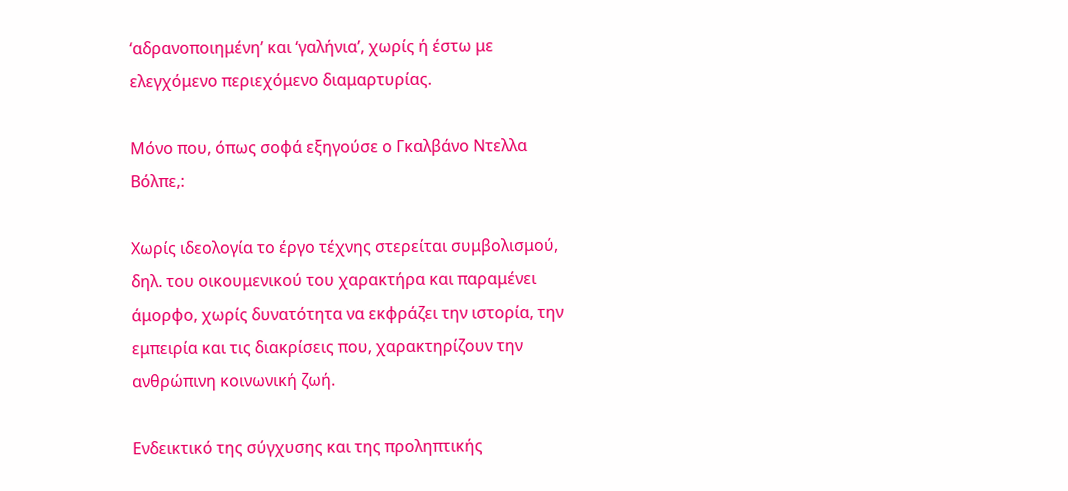‘αδρανοποιημένη’ και ‘γαλήνια’, χωρίς ή έστω με ελεγχόμενο περιεχόμενο διαμαρτυρίας.

Μόνο που, όπως σοφά εξηγούσε ο Γκαλβάνο Ντελλα Βόλπε,:

Χωρίς ιδεολογία το έργο τέχνης στερείται συμβολισμού, δηλ. του οικουμενικού του χαρακτήρα και παραμένει άμορφο, χωρίς δυνατότητα να εκφράζει την ιστορία, την εμπειρία και τις διακρίσεις που, χαρακτηρίζουν την ανθρώπινη κοινωνική ζωή.

Ενδεικτικό της σύγχυσης και της προληπτικής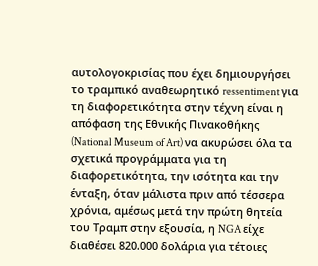αυτολογοκρισίας που έχει δημιουργήσει το τραμπικό αναθεωρητικό ressentiment για τη διαφορετικότητα στην τέχνη είναι η απόφαση της Εθνικής Πινακοθήκης (National Museum of Art) να ακυρώσει όλα τα σχετικά προγράμματα για τη διαφορετικότητα, την ισότητα και την ένταξη, όταν μάλιστα πριν από τέσσερα χρόνια, αμέσως μετά την πρώτη θητεία του Τραμπ στην εξουσία, η NGA είχε διαθέσει 820.000 δολάρια για τέτοιες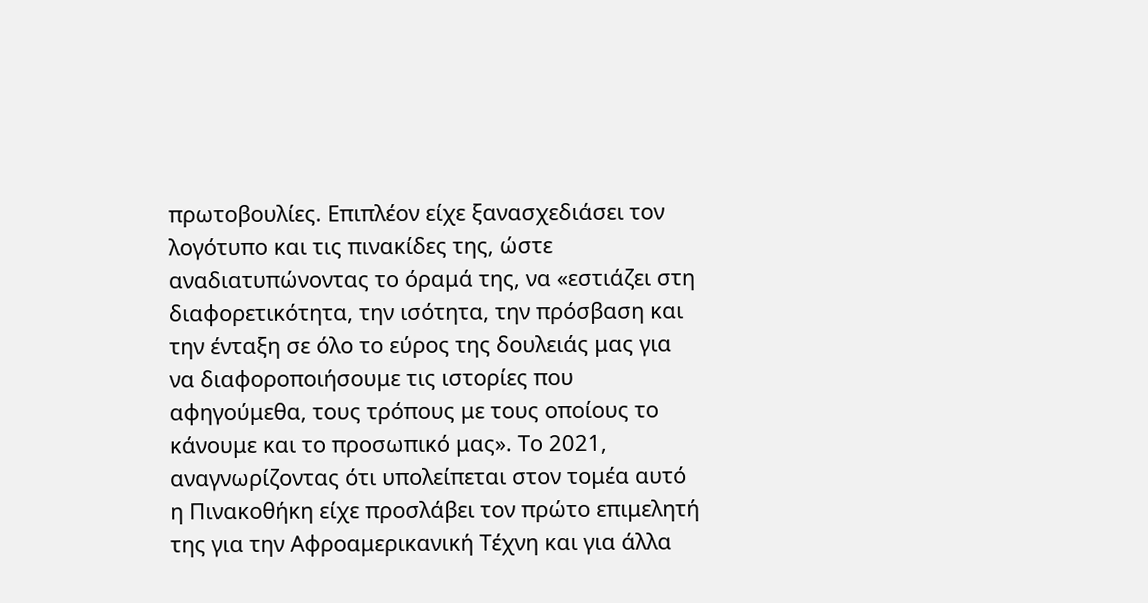πρωτοβουλίες. Επιπλέον είχε ξανασχεδιάσει τον λογότυπο και τις πινακίδες της, ώστε αναδιατυπώνοντας το όραμά της, να «εστιάζει στη διαφορετικότητα, την ισότητα, την πρόσβαση και την ένταξη σε όλο το εύρος της δουλειάς μας για να διαφοροποιήσουμε τις ιστορίες που αφηγούμεθα, τους τρόπους με τους οποίους το κάνουμε και το προσωπικό μας». Το 2021, αναγνωρίζοντας ότι υπολείπεται στον τομέα αυτό η Πινακοθήκη είχε προσλάβει τον πρώτο επιμελητή της για την Αφροαμερικανική Τέχνη και για άλλα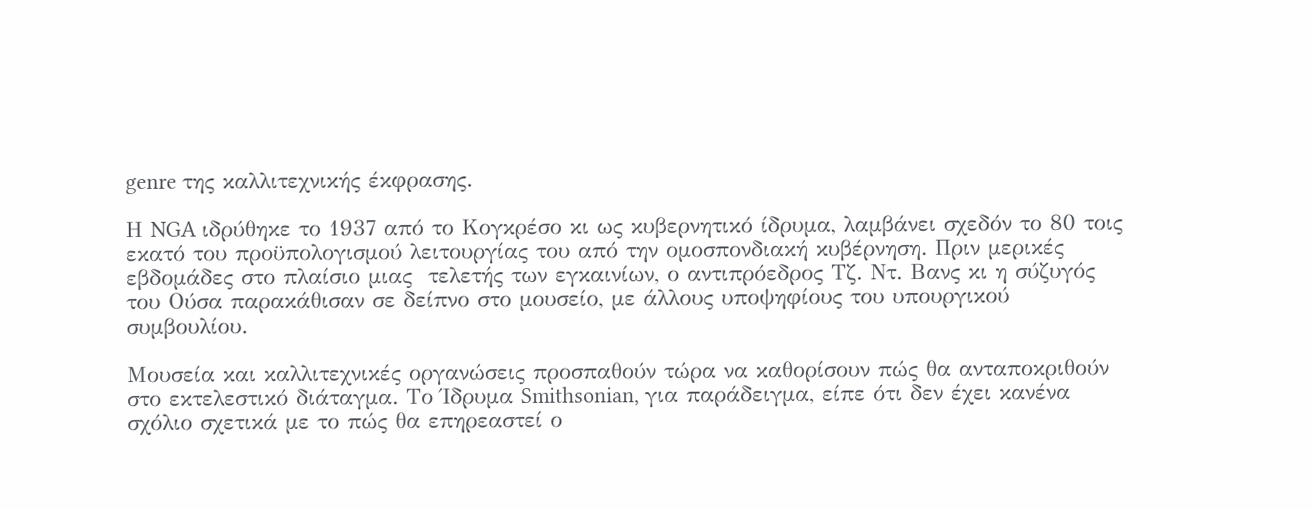genre της καλλιτεχνικής έκφρασης.

Η NGA ιδρύθηκε το 1937 από το Κογκρέσο κι ως κυβερνητικό ίδρυμα, λαμβάνει σχεδόν το 80 τοις εκατό του προϋπολογισμού λειτουργίας του από την ομοσπονδιακή κυβέρνηση. Πριν μερικές εβδομάδες στο πλαίσιο μιας  τελετής των εγκαινίων, ο αντιπρόεδρος Τζ. Ντ. Βανς κι η σύζυγός του Ούσα παρακάθισαν σε δείπνο στο μουσείο, με άλλους υποψηφίους του υπουργικού συμβουλίου.

Μουσεία και καλλιτεχνικές οργανώσεις προσπαθούν τώρα να καθορίσουν πώς θα ανταποκριθούν στο εκτελεστικό διάταγμα. Το Ίδρυμα Smithsonian, για παράδειγμα, είπε ότι δεν έχει κανένα σχόλιο σχετικά με το πώς θα επηρεαστεί ο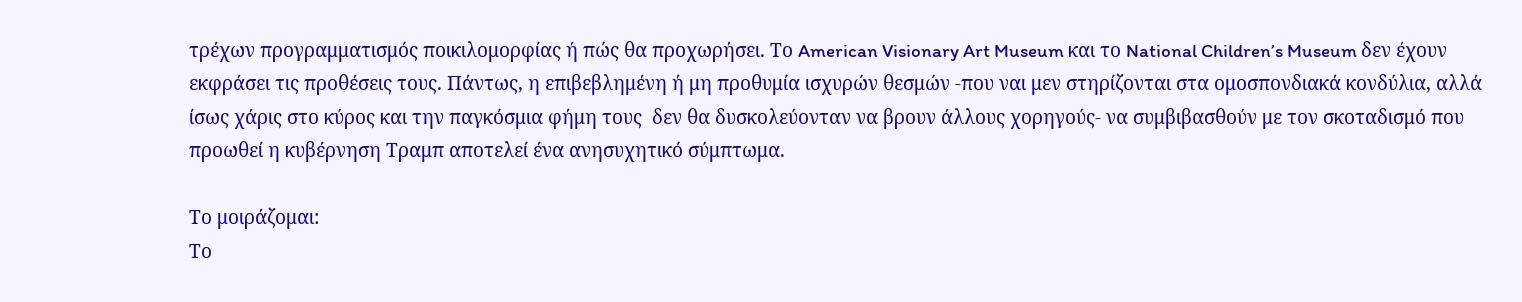τρέχων προγραμματισμός ποικιλομορφίας ή πώς θα προχωρήσει. Το American Visionary Art Museum και το National Children’s Museum δεν έχουν εκφράσει τις προθέσεις τους. Πάντως, η επιβεβλημένη ή μη προθυμία ισχυρών θεσμών -που ναι μεν στηρίζονται στα ομοσπονδιακά κονδύλια, αλλά ίσως χάρις στο κύρος και την παγκόσμια φήμη τους  δεν θα δυσκολεύονταν να βρουν άλλους χορηγούς- να συμβιβασθούν με τον σκοταδισμό που προωθεί η κυβέρνηση Τραμπ αποτελεί ένα ανησυχητικό σύμπτωμα.

Το μοιράζομαι:
Το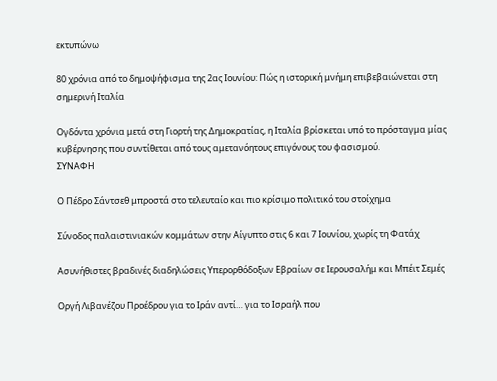εκτυπώνω

80 χρόνια από το δημοψήφισμα της 2ας Ιουνίου: Πώς η ιστορική μνήμη επιβεβαιώνεται στη σημερινή Ιταλία

Ογδόντα χρόνια μετά στη Γιορτή της Δημοκρατίας, η Ιταλία βρίσκεται υπό το πρόσταγμα μίας κυβέρνησης που συντίθεται από τους αμετανόητους επιγόνους του φασισμού.
ΣΥΝΑΦΗ

Ο Πέδρο Σάντσεθ μπροστά στο τελευταίο και πιο κρίσιμο πολιτικό του στοίχημα

Σύνοδος παλαιστινιακών κομμάτων στην Αίγυπτο στις 6 και 7 Ιουνίου, χωρίς τη Φατάχ

Ασυνήθιστες βραδινές διαδηλώσεις Υπερορθόδοξων Εβραίων σε Ιερουσαλήμ και Μπέιτ Σεμές

Οργή Λιβανέζου Προέδρου για το Ιράν αντί… για το Ισραήλ που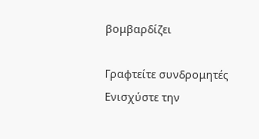βομβαρδίζει

Γραφτείτε συνδρομητές
Ενισχύστε την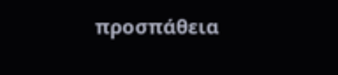προσπάθεια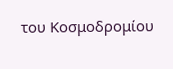του Κοσμοδρομίου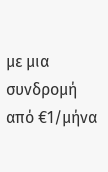με μια συνδρομή από €1/μήνα